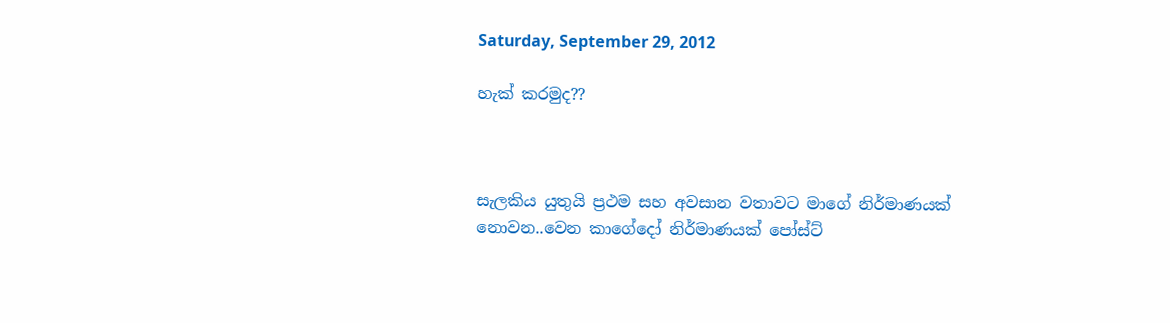Saturday, September 29, 2012

හැක් කරමුද??



සැලකිය යුතුයි ප්‍රථම සහ අවසාන වතාවට මාගේ නිර්මාණයක් නොවන..වෙන කාගේදෝ නිර්මාණයක් පෝස්ට්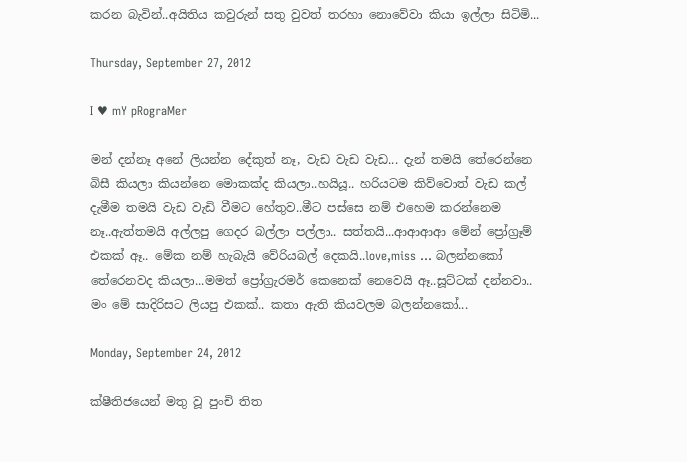කරන බැවින්..අයිතිය කවුරුන් සතු වුවත් තරහා නොවේවා කියා ඉල්ලා සිටිමි...

Thursday, September 27, 2012

I ♥ mY pRograMer

මන් දන්නෑ අනේ ලියන්න දේකුත් නෑ, වැඩ වැඩ වැඩ... දැන් තමයි තේරෙන්නෙ බිසී කියලා කියන්නෙ මොකක්ද කියලා..හයියූ.. හරියටම කිව්වොත් වැඩ කල් දැමීම තමයි වැඩ වැඩි වීමට හේතුව..මීට පස්සෙ නම් එහෙම කරන්නෙම නෑ..ඇත්තමයි අල්ලපු ගෙදර බල්ලා පල්ලා.. සත්තයි...ආආආආ මේන් ප්‍රෝග්‍රෑම් එකක් ඈ.. මේක නම් හැබැයි වේරියබල් දෙකයි..love,miss ... බලන්නකෝ තේරෙනවද කියලා...මමත් ප්‍රෝග්‍රැරමර් කෙනෙක් නෙවෙයි ඈ..සූට්ටක් දන්නවා.. මං මේ සාදිරිසට ලියපු එකක්.. කතා ඇති කියවලම බලන්නකෝ...

Monday, September 24, 2012

ක්ෂීතිජයෙන් මතු වූ පුංචි තිත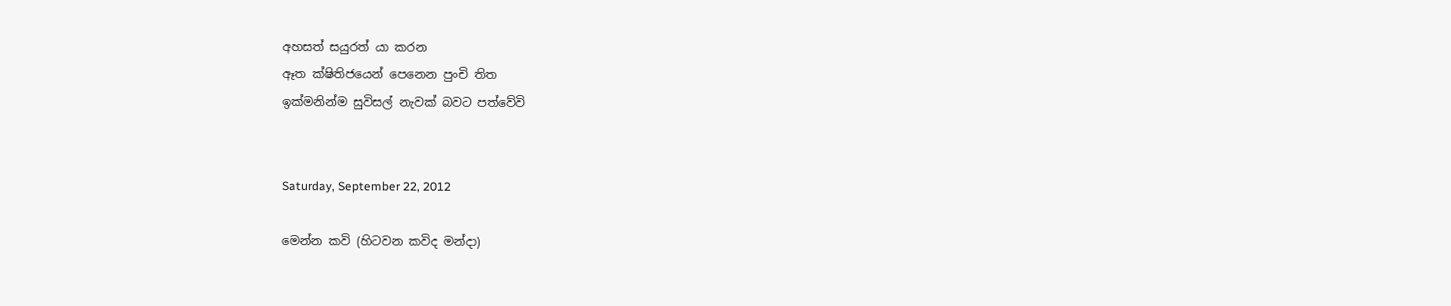අහසත් සයුරත් යා කරන
ඈත ක්ෂිතිජයෙන් පෙනෙන පුංචි තිත
ඉක්මනින්ම සුවිසල් නැවක් බවට පත්වේවි


Saturday, September 22, 2012

මෙන්න කවි (හිටවන කවිද මන්දා)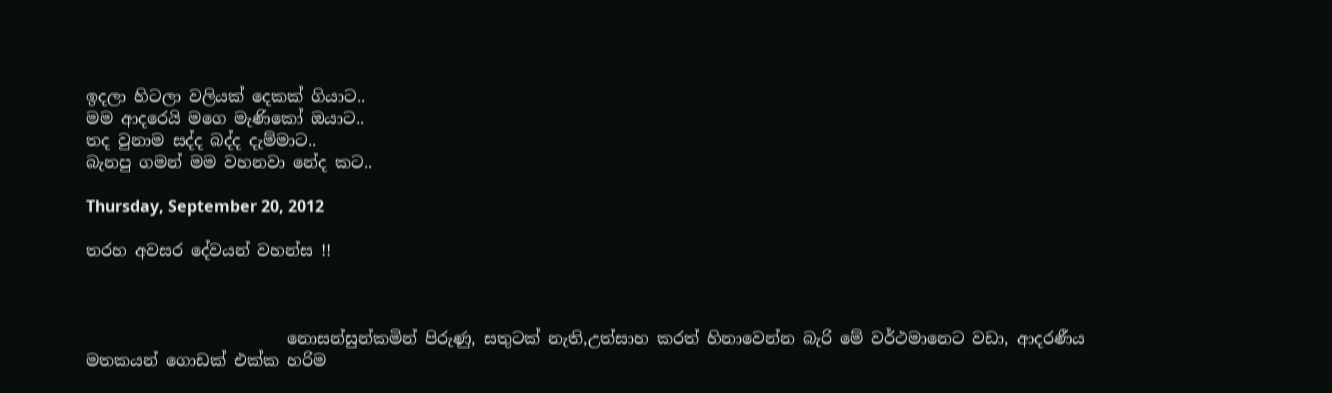ඉදලා හිටලා වලියක් දෙකක් ගියාට..
මම ආදරෙයි මගෙ මැණිකෝ ඔයාට..
තද වුනාම සද්ද බද්ද දැම්මාට..
බැනපු ගමන් මම වහනවා නේද කට..

Thursday, September 20, 2012

තරහ අවසර දේවයන් වහන්ස !!



                         නොසන්සුන්කමින් පිරුණු, සතුටක් නැති,උත්සාහ කරත් හිනාවෙන්න බැරි මේ වර්ථමානෙට වඩා, ආදරණීය මතකයන් ගොඩක් එක්ක හරිම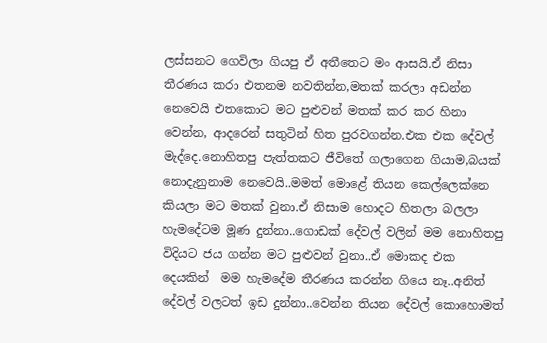ලස්සනට ගෙවිලා ගියපු ඒ අතීතෙට මං ආසයි.ඒ නිසා තීරණය කරා එතනම නවතින්න,මතක් කරලා අඩන්න නෙවෙයි එතකොට මට පුළුවන් මතක් කර කර හිනා වෙන්න, ආදරෙන් සතුටින් හිත පුරවගන්න.එක එක දේවල් මැද්දෙ.නොහිතපු පැත්තකට ජීවිතේ ගලාගෙන ගියාම,බයක් නොදැනුනාම නෙවෙයි..මමත් මොළේ තියන කෙල්ලෙක්නෙ කියලා මට මතක් වුනා.ඒ නිසාම හොදට හිතලා බලලා හැමදේටම මූණ දුන්නා..ගොඩක් දේවල් වලින් මම නොහිතපු විදියට ජය ගන්න මට පුළුවන් වුනා..ඒ මොකද එක දෙයකින්  මම හැමදේම තීරණය කරන්න ගියෙ නෑ..අනිත් දේවල් වලටත් ඉඩ දුන්නා..වෙන්න තියන දේවල් කොහොමත්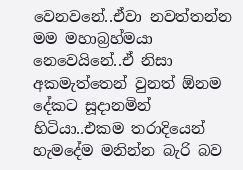වෙනවනේ..ඒවා නවත්තන්න මම මහාබ්‍රහ්මයා නෙවෙයිනේ..ඒ නිසා අකමැත්තෙන් වුනත් ඕනම දේකට සූදානමින් හිටියා..එකම තරාදියෙන් හැමදේම මනින්න බැරි බව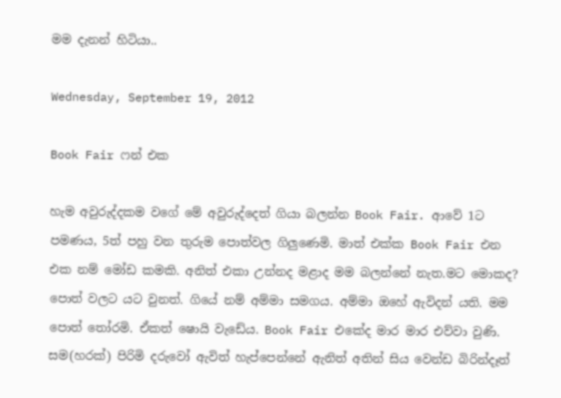මම දැනන් හිටියා..

Wednesday, September 19, 2012

Book Fair ෆන් එක

හැම අවුරුද්දකම වගේ මේ අවුරුද්දෙත් ගියා බලන්න Book Fair. ආවේ 1ට පමණය, 5ත් පහු වන තුරුම පොත්වල ගිලුණෙමි. මාත් එක්ක Book Fair එන එක නම් මෝඩ කමකි. අනිත් එකා උන්නද මළාද මම බලන්නේ නැත.මට මොකද? පොත් වලට යට වුනත්. ගියේ නම් අම්මා සමගය. අම්මා ඔහේ ඇවිදන් යති. මම පොත් තෝරමි. ඒකත් ෂොයි වැඩේය. Book Fair එකේද මාර මාර එව්වා වුණි. සම(හරක්) පිරිමි දරුවෝ ඇවිත් හැප්පෙන්නේ ඇනිත් අතින් සිය වෙන්ඩ බිරින්දෑත්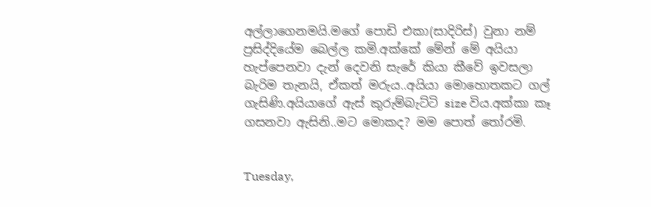අල්ලාගෙනමයි.මගේ පොඩි එකා(සාදිරිස්) වුනා නම් ප්‍රසිද්දියේම බෙල්ල කමි.අක්කේ මේන් මේ අයියා හැප්පෙනවා දැන් දෙවනි සැරේ කියා කීවේ ඉවසලා බැරිම තැනයි, ඒකත් මරුය..අයියා මොහොතකට ගල් ගැසිණි.අයියාගේ ඇස් කුරුම්බැට්ටි size විය.අක්කා කෑ ගසනවා ඇසිනි..මට මොකද? මම පොත් තෝරමි.


Tuesday,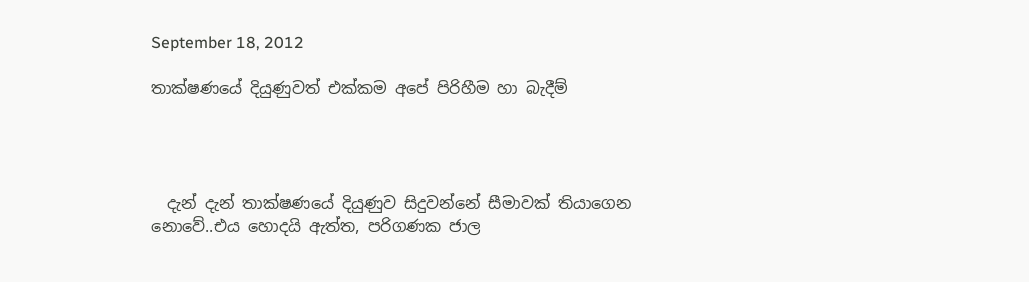September 18, 2012

තාක්ෂණයේ දියුණුවත් එක්කම අපේ පිරිහීම හා බැදීම්




  දැන් දැන් තාක්ෂණයේ දියුණුව සිදුවන්නේ සීමාවක් තියාගෙන නොවේ..එය හොදයි ඇත්ත, පරිගණක ජාල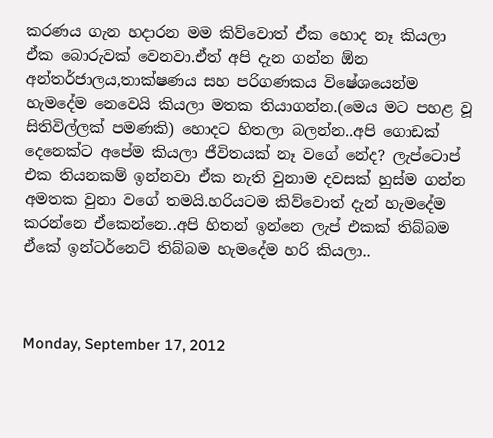කරණය ගැන හදාරන මම කිව්වොත් ඒක හොද නෑ කියලා ඒක බොරුවක් වෙනවා.ඒත් අපි දැන ගන්න ඕන අන්තර්ජාලය,තාක්ෂණය සහ පරිගණකය විෂේශයෙන්ම හැමදේම නෙවෙයි කියලා මතක තියාගන්න.(මෙය මට පහළ වූ සිතිවිල්ලක් පමණකි) හොදට හිතලා බලන්න..අපි ගොඩක් දෙනෙක්ට අපේම කියලා ජීවිතයක් නෑ වගේ නේද? ලැප්ටොප් එක තියනකම් ඉන්නවා ඒක නැති වුනාම දවසක් හුස්ම ගන්න අමතක වුනා වගේ තමයි.හරියටම කිව්වොත් දැන් හැමදේම කරන්නෙ ඒකෙන්නෙ..අපි හිතන් ඉන්නෙ ලැප් එකක් තිබ්බම ඒකේ ඉන්ටර්නෙට් තිබ්බම හැමදේම හරි කියලා..



Monday, September 17, 2012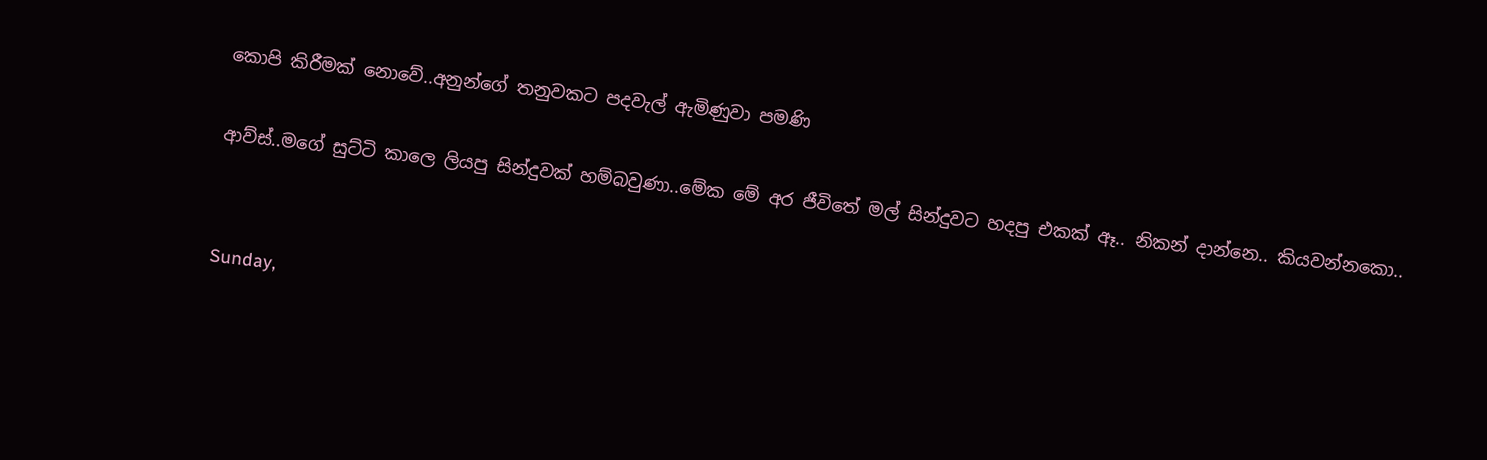කොපි කිරීමක් නොවේ..අනුන්ගේ තනුවකට පදවැල් ඇමිණුවා පමණි

ආව්ස්..මගේ සුට්ටි කාලෙ ලියපු සින්දුවක් හම්බවුණා..මේක මේ අර ජීවිතේ මල් සින්දුවට හදපු එකක් ඈ.. නිකන් දාන්නෙ.. කියවන්නකො..


Sunday,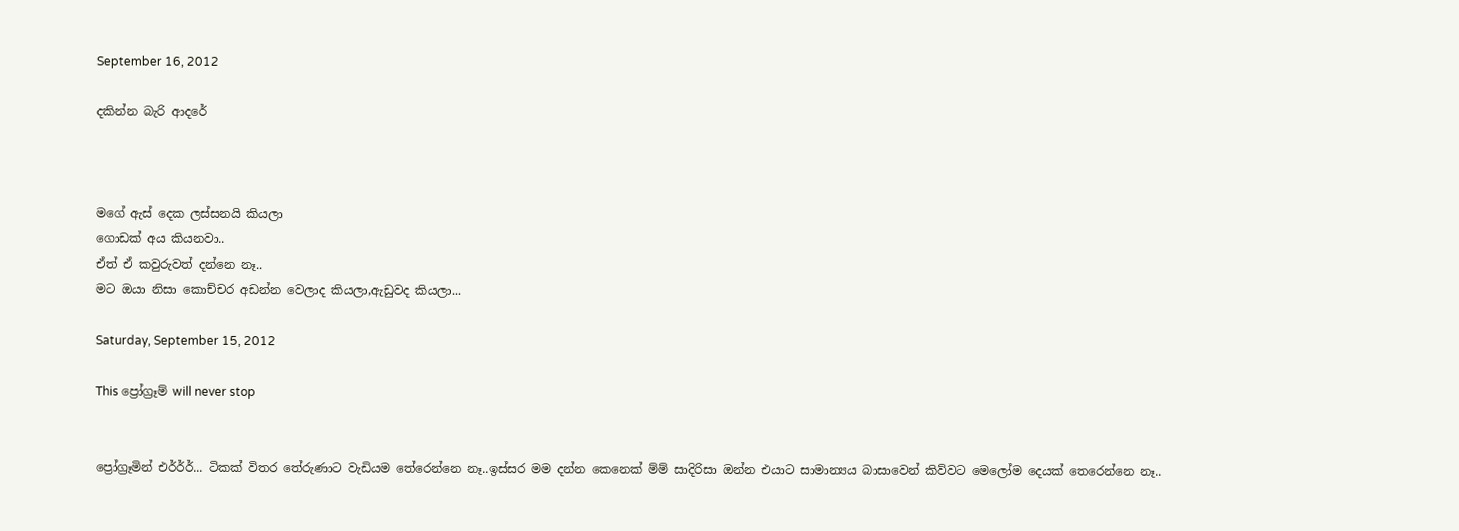September 16, 2012

දකින්න බැරි ආදරේ



මගේ ඇස් දෙක ලස්සනයි කියලා
ගොඩක් අය කියනවා..
ඒත් ඒ කවුරුවත් දන්නෙ නෑ..
මට ඔයා නිසා කොච්චර අඩන්න වෙලාද කියලා,ඇඩුවද කියලා...

Saturday, September 15, 2012

This ප්‍රෝග්‍රෑම් will never stop


ප්‍රෝග්‍රෑමින් එර්ර්ර්... ටිකක් විතර තේරුණාට වැඩියම තේරෙන්නෙ නෑ..ඉස්සර මම දන්න කෙනෙක් ම්ම් සාදිරිසා ඔන්න එයාට සාමාන්‍යය බාසාවෙන් කිව්වට මෙලෝම දෙයක් තෙරෙන්නෙ නෑ..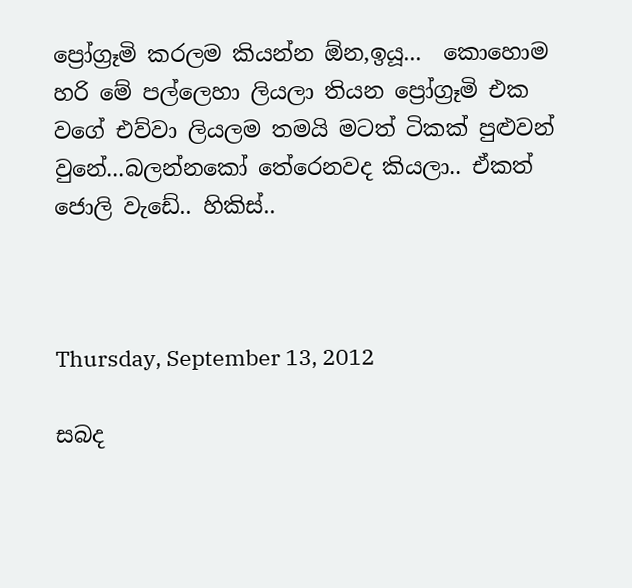ප්‍රෝග්‍රෑමි කරලම කියන්න ඕන,ඉයූ...  කොහොම හරි මේ පල්ලෙහා ලියලා තියන ප්‍රෝග්‍රෑමි එක වගේ එව්වා ලියලම තමයි මටත් ටිකක් පුළුවන් වුනේ...බලන්නකෝ තේරෙනවද කියලා.. ඒකත් ජොලි වැඩේ.. හිකිස්..



Thursday, September 13, 2012

සබද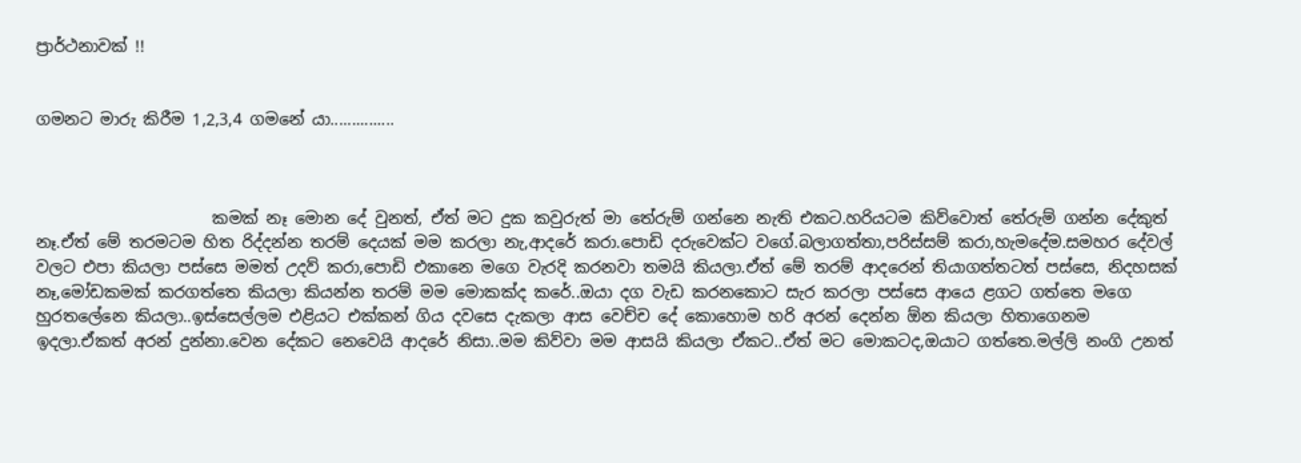ප්‍රාර්ථනාවක් !!


ගමනට මාරු කිරීම 1,2,3,4 ගමනේ යා...............



                      කමක් නෑ මොන දේ වුනත්, ඒත් මට දුක කවුරුත් මා තේරුම් ගන්නෙ නැති එකට.හරියටම කිව්වොත් තේරුම් ගන්න දේකුත් නෑ.ඒත් මේ තරමටම හිත රිද්දන්න තරම් දෙයක් මම කරලා නැ,ආදරේ කරා.පොඩි දරුවෙක්ට වගේ.බලාගත්තා,පරිස්සම් කරා,හැමදේම.සමහර දේවල් වලට එපා කියලා පස්සෙ මමත් උදව් කරා,පොඩි එකානෙ මගෙ වැරදි කරනවා තමයි කියලා.ඒත් මේ තරම් ආදරෙන් තියාගත්තටත් පස්සෙ, නිදහසක් නෑ,මෝඩකමක් කරගත්තෙ කියලා කියන්න තරම් මම මොකක්ද කරේ..ඔයා දග වැඩ කරනකොට සැර කරලා පස්සෙ ආයෙ ළගට ගත්තෙ මගෙ හුරතලේනෙ කියලා..ඉස්සෙල්ලම එළියට එක්කන් ගිය දවසෙ දැකලා ආස වෙච්ච දේ කොහොම හරි අරන් දෙන්න ඕන කියලා හිතාගෙනම ඉදලා.ඒකත් අරන් දුන්නා.වෙන දේකට නෙවෙයි ආදරේ නිසා..මම කිව්වා මම ආසයි කියලා ඒකට..ඒත් මට මොකටද,ඔයාට ගත්තෙ.මල්ලි නංගි උනත්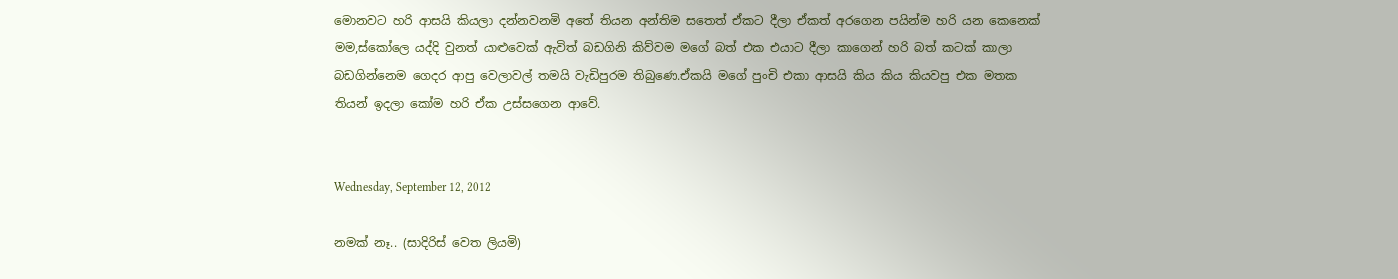මොනවට හරි ආසයි කියලා දන්නවනමි අතේ තියන අන්තිම සතෙත් ඒකට දීලා ඒකත් අරගෙන පයින්ම හරි යන කෙනෙක් මම,ස්කෝලෙ යද්දි වුනත් යාළුවෙක් ඇවිත් බඩගිනි කිව්වම මගේ බත් එක එයාට දීලා කාගෙන් හරි බත් කටක් කාලා බඩගින්නෙම ගෙදර ආපු වෙලාවල් තමයි වැඩිපුරම තිබුණෙ.ඒකයි මගේ පුංචි එකා ආසයි කිය කිය කියවපු එක මතක තියන් ඉදලා කෝම හරි ඒක උස්සගෙන ආවේ.


Wednesday, September 12, 2012

නමක් නෑ.. (සාදිරිස් වෙත ලියමි)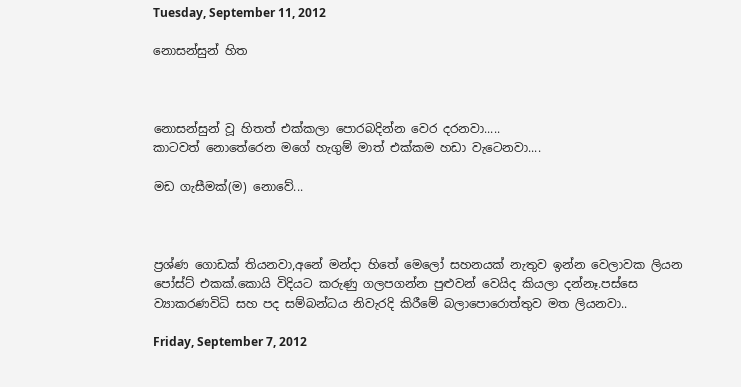Tuesday, September 11, 2012

නොසන්සුන් හිත



නොසන්සුන් වූ හිතත් එක්කලා පොරබදින්න වෙර දරනවා.....
කාටවත් නොතේරෙන මගේ හැගුම් මාත් එක්කම හඩා වැටෙනවා....

මඩ ගැසීමක්(ම) නොවේ...



ප්‍රශ්ණ ගොඩක් තියනවා,අනේ මන්දා හිතේ මෙලෝ සහනයක් නැතුව ඉන්න වෙලාවක ලියන පෝස්ට් එකක්.කොයි විදියට කරුණු ගලපගන්න පුළුවන් වෙයිද කියලා දන්නෑ.පස්සෙ ව්‍යාකරණවිධි සහ පද සම්බන්ධය නිවැරදි කිරීමේ බලාපොරොත්තුව මත ලියනවා..

Friday, September 7, 2012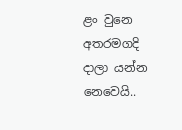ළං වුනෙ අතරමගදි දාලා යන්න නෙවෙයි..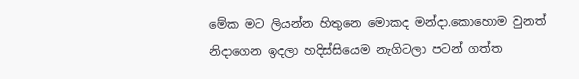මේක මට ලියන්න හිතුනෙ මොකද මන්දා.කොහොම වුනත් නිදාගෙන ඉදලා හදිස්සියෙම නැගිටලා පටන් ගත්ත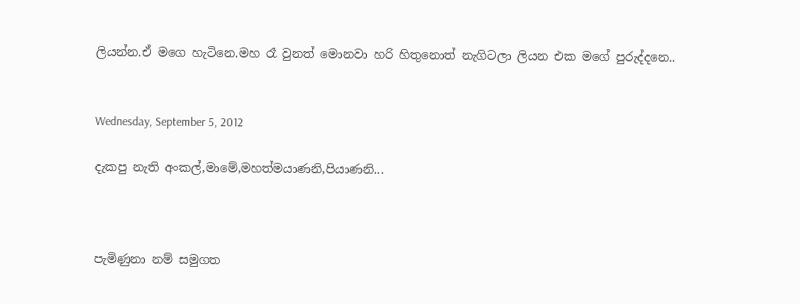ලියන්න.ඒ මගෙ හැටිනෙ.මහ රෑ වුනත් මොනවා හරි හිතුනොත් නැගිටලා ලියන එක මගේ පුරුද්දනෙ..


Wednesday, September 5, 2012

දැකපු නැති අංකල්,මාමේ,මහත්මයාණනි,පියාණනි...



පැමිණුනා නම් සමුගත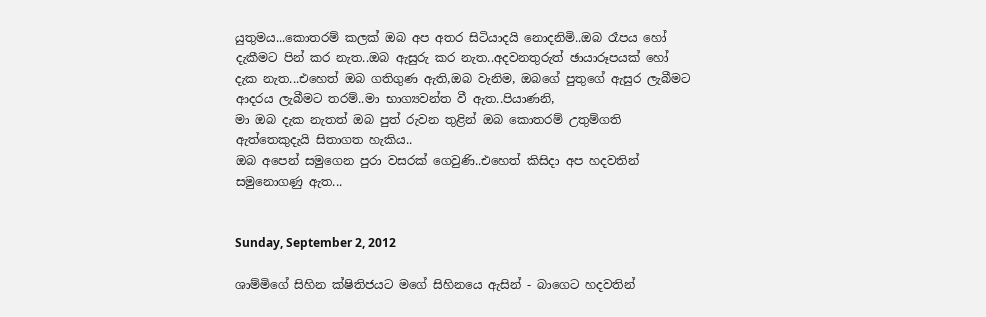යුතුමය...කොතරම් කලක් ඔබ අප අතර සිටියාදයි නොදනිමි..ඔබ රෑපය හෝ දැකීමට පින් කර නැත..ඔබ ඇසුරු කර නැත..අදවනතුරුත් ඡායාරූපයක් හෝ දැක නැත...එහෙත් ඔබ ගතිගුණ ඇති,ඔබ වැනිම, ඔබගේ පුතුගේ ඇසුර ලැබීමට ආදරය ලැබීමට තරම්..මා භාග්‍යවන්ත වී ඇත..පියාණනි,
මා ඔබ දැක නැතත් ඔබ පුත් රුවන තුළින් ඔබ කොතරම් උතුම්ගති ඇත්තෙකුදැයි සිතාගත හැකිය..
ඔබ අපෙන් සමුගෙන පුරා වසරක් ගෙවුණි..එහෙත් කිසිදා අප හදවතින් සමුනොගණු ඇත...


Sunday, September 2, 2012

ශාම්මිගේ සිහින ක්ෂිතිජයට මගේ සිහිනයෙ ඇසින් - බාගෙට හදවතින්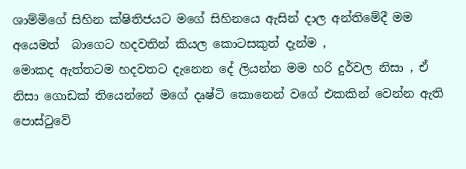ශාම්මිගේ සිහින ක්ෂිතිජයට මගේ සිහිනයෙ ඇසින් දාල අන්තිමේදී මම අයෙමත්  බාගෙට හදවතින් කියල කොටසකුත් දැන්ම ,
මොකද ඇත්තටම හදවතට දැනෙන දේ ලියන්න මම හරි දුර්වල නිසා , ඒ නිසා ගොඩක් තියෙන්නේ මගේ දෘෂ්ටි කොනෙන් වගේ එකකින් වෙන්න ඇති පොස්ටුවේ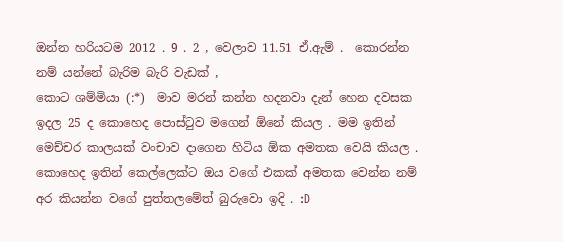ඔන්න හරියටම 2012 . 9 . 2 , වෙලාව 11.51 ඒ.ඇම් .  කොරන්න නම් යන්නේ බැරිම බැරි වැඩක් ,
කොට ශම්මියා (:*)  මාව මරන් කන්න හදනවා දැන් හෙන දවසක ඉදල 25 ද කොහෙද පොස්ටුව මගෙන් ඕනේ කියල . මම ඉතින් මෙච්චර කාලයක් වංචාව දාගෙන හිටිය ඕක අමතක වෙයි කියල . කොහෙද ඉතින් කෙල්ලෙක්ට ඔය වගේ එකක් අමතක වෙන්න නම් අර කියන්න වගේ පුත්තලමේත් බුරුවො ඉදි . :D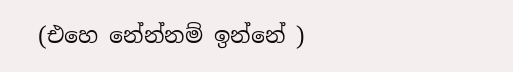(එහෙ නේන්නම් ඉන්නේ )